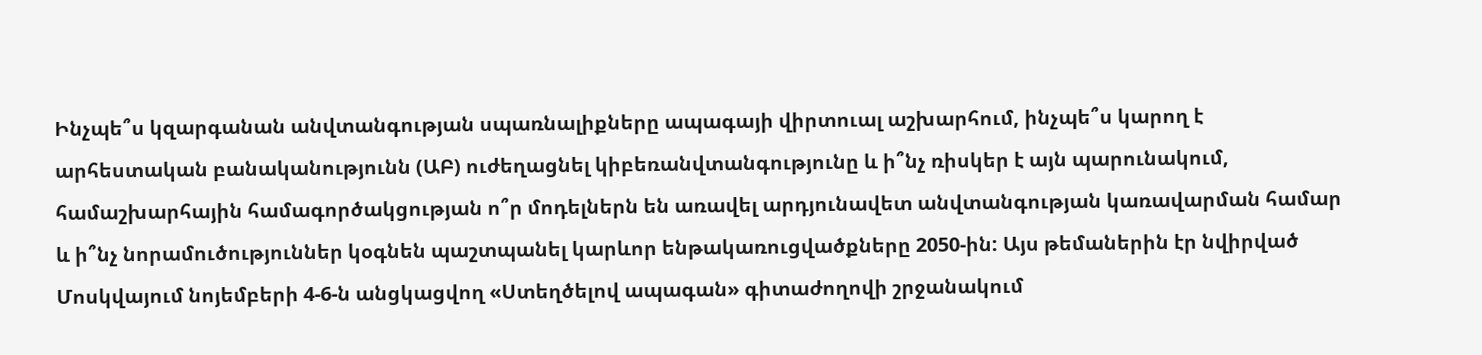Ինչպե՞ս կզարգանան անվտանգության սպառնալիքները ապագայի վիրտուալ աշխարհում, ինչպե՞ս կարող է արհեստական բանականությունն (ԱԲ) ուժեղացնել կիբեռանվտանգությունը և ի՞նչ ռիսկեր է այն պարունակում, համաշխարհային համագործակցության ո՞ր մոդելներն են առավել արդյունավետ անվտանգության կառավարման համար և ի՞նչ նորամուծություններ կօգնեն պաշտպանել կարևոր ենթակառուցվածքները 2050-ին: Այս թեմաներին էր նվիրված Մոսկվայում նոյեմբերի 4-6-ն անցկացվող «Ստեղծելով ապագան» գիտաժողովի շրջանակում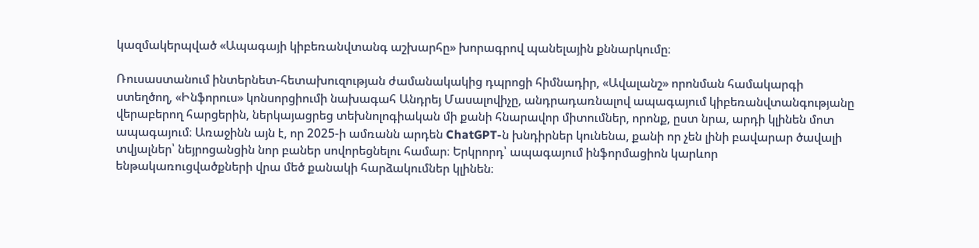կազմակերպված «Ապագայի կիբեռանվտանգ աշխարհը» խորագրով պանելային քննարկումը։

Ռուսաստանում ինտերնետ-հետախուզության ժամանակակից դպրոցի հիմնադիր, «Ավալանշ» որոնման համակարգի ստեղծող, «Ինֆորուս» կոնսորցիումի նախագահ Անդրեյ Մասալովիչը, անդրադառնալով ապագայում կիբեռանվտանգությանը վերաբերող հարցերին, ներկայացրեց տեխնոլոգիական մի քանի հնարավոր միտումներ, որոնք, ըստ նրա, արդի կլինեն մոտ ապագայում։ Առաջինն այն է, որ 2025-ի ամռանն արդեն ChatGPT-ն խնդիրներ կունենա, քանի որ չեն լինի բավարար ծավալի տվյալներ՝ նեյրոցանցին նոր բաներ սովորեցնելու համար։ Երկրորդ՝ ապագայում ինֆորմացիոն կարևոր ենթակառուցվածքների վրա մեծ քանակի հարձակումներ կլինեն։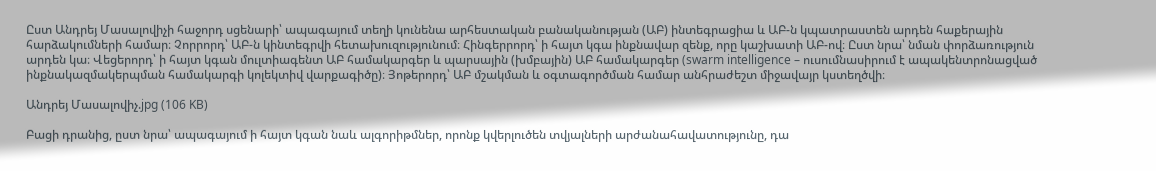Ըստ Անդրեյ Մասալովիչի հաջորդ սցենարի՝ ապագայում տեղի կունենա արհեստական բանականության (ԱԲ) ինտեգրացիա և ԱԲ-ն կպատրաստեն արդեն հաքերային հարձակումների համար։ Չորրորդ՝ ԱԲ-ն կինտեգրվի հետախուզությունում։ Հինգերրորդ՝ ի հայտ կգա ինքնավար զենք, որը կաշխատի ԱԲ-ով։ Ըստ նրա՝ նման փորձառություն արդեն կա։ Վեցերորդ՝ ի հայտ կգան մուլտիագենտ ԱԲ համակարգեր և պարսային (խմբային) ԱԲ համակարգեր (swarm intelligence – ուսումնասիրում է ապակենտրոնացված ինքնակազմակերպման համակարգի կոլեկտիվ վարքագիծը)։ Յոթերորդ՝ ԱԲ մշակման և օգտագործման համար անհրաժեշտ միջավայր կստեղծվի։

Անդրեյ Մասալովիչ.jpg (106 KB)

Բացի դրանից, ըստ նրա՝ ապագայում ի հայտ կգան նաև ալգորիթմներ, որոնք կվերլուծեն տվյալների արժանահավատությունը, դա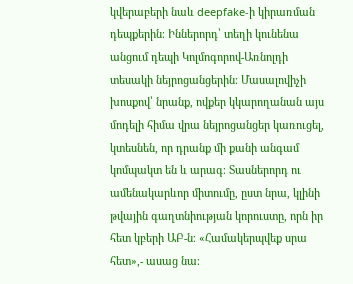կվերաբերի նաև deepfake-ի կիրառման դեպքերին։ Իններորդ՝ տեղի կունենա անցում դեպի Կոլմոգորով-Առնոլդի տեսակի նեյրոցանցերին։ Մասալովիչի խոսքով՝ նրանք, ովքեր կկարողանան այս մոդելի հիմա վրա նեյրոցանցեր կառուցել, կտեսնեն, որ դրանք մի քանի անգամ կոմպակտ են և արագ։ Տասներորդ ու ամենակարևոր միտումը, ըստ նրա, կլինի թվային գաղտնիության կորուստը, որն իր հետ կբերի ԱԲ-ն։ «Համակերպվեք սրա հետ»,- ասաց նա։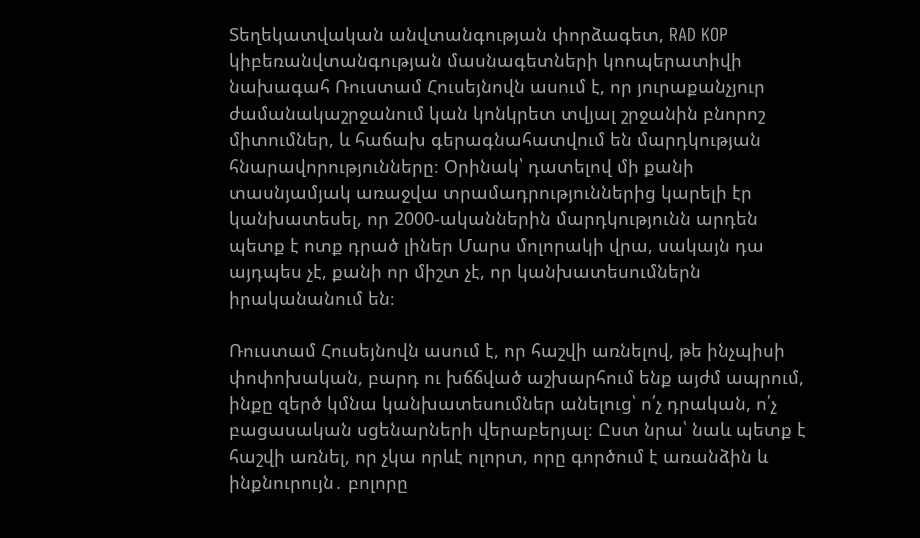Տեղեկատվական անվտանգության փորձագետ, RAD KOP կիբեռանվտանգության մասնագետների կոոպերատիվի նախագահ Ռուստամ Հուսեյնովն ասում է, որ յուրաքանչյուր ժամանակաշրջանում կան կոնկրետ տվյալ շրջանին բնորոշ միտումներ, և հաճախ գերագնահատվում են մարդկության հնարավորությունները։ Օրինակ՝ դատելով մի քանի տասնյամյակ առաջվա տրամադրություններից կարելի էր կանխատեսել, որ 2000-ականներին մարդկությունն արդեն պետք է ոտք դրած լիներ Մարս մոլորակի վրա, սակայն դա այդպես չէ, քանի որ միշտ չէ, որ կանխատեսումներն իրականանում են։

Ռուստամ Հուսեյնովն ասում է, որ հաշվի առնելով, թե ինչպիսի փոփոխական, բարդ ու խճճված աշխարհում ենք այժմ ապրում, ինքը զերծ կմնա կանխատեսումներ անելուց՝ ո՛չ դրական, ո՛չ բացասական սցենարների վերաբերյալ։ Ըստ նրա՝ նաև պետք է հաշվի առնել, որ չկա որևէ ոլորտ, որը գործում է առանձին և ինքնուրույն․ բոլորը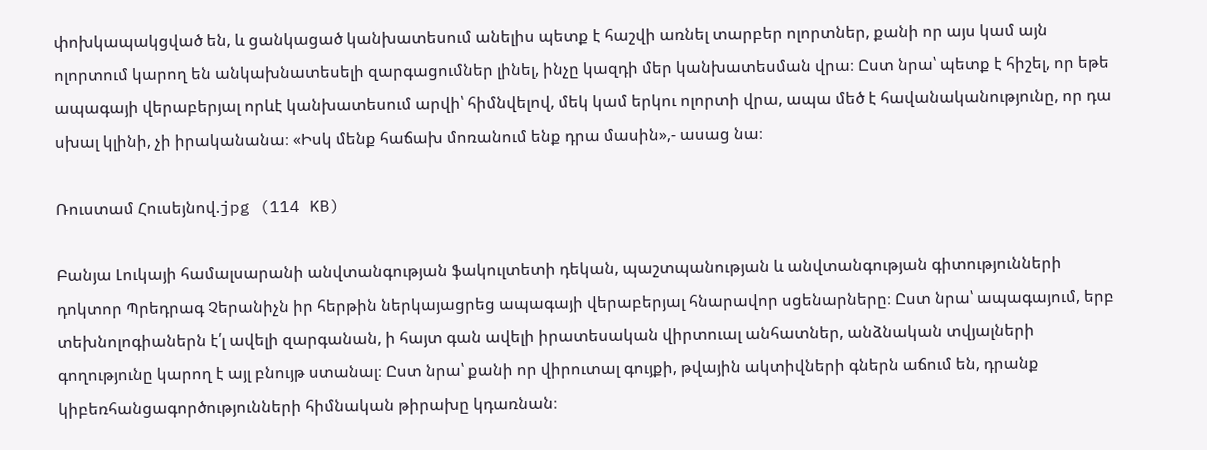փոխկապակցված են, և ցանկացած կանխատեսում անելիս պետք է հաշվի առնել տարբեր ոլորտներ, քանի որ այս կամ այն ոլորտում կարող են անկախնատեսելի զարգացումներ լինել, ինչը կազդի մեր կանխատեսման վրա։ Ըստ նրա՝ պետք է հիշել, որ եթե ապագայի վերաբերյալ որևէ կանխատեսում արվի՝ հիմնվելով, մեկ կամ երկու ոլորտի վրա, ապա մեծ է հավանականությունը, որ դա սխալ կլինի, չի իրականանա։ «Իսկ մենք հաճախ մոռանում ենք դրա մասին»,- ասաց նա։

Ռուստամ Հուսեյնով.jpg (114 KB)

Բանյա Լուկայի համալսարանի անվտանգության ֆակուլտետի դեկան, պաշտպանության և անվտանգության գիտությունների դոկտոր Պրեդրագ Չերանիչն իր հերթին ներկայացրեց ապագայի վերաբերյալ հնարավոր սցենարները։ Ըստ նրա՝ ապագայում, երբ տեխնոլոգիաներն է՛լ ավելի զարգանան, ի հայտ գան ավելի իրատեսական վիրտուալ անհատներ, անձնական տվյալների գողությունը կարող է այլ բնույթ ստանալ։ Ըստ նրա՝ քանի որ վիրուտալ գույքի, թվային ակտիվների գներն աճում են, դրանք կիբեռհանցագործությունների հիմնական թիրախը կդառնան։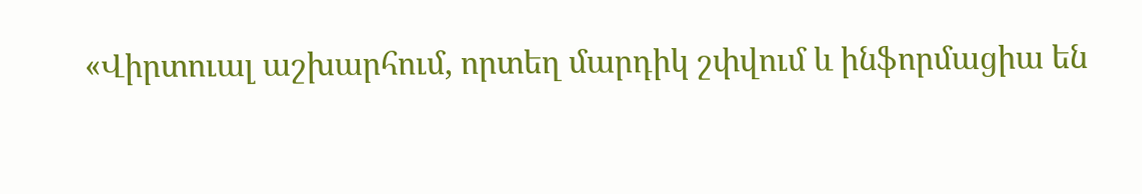«Վիրտուալ աշխարհում, որտեղ մարդիկ շփվում և ինֆորմացիա են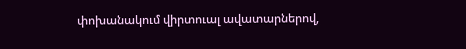փոխանակում վիրտուալ ավատարներով,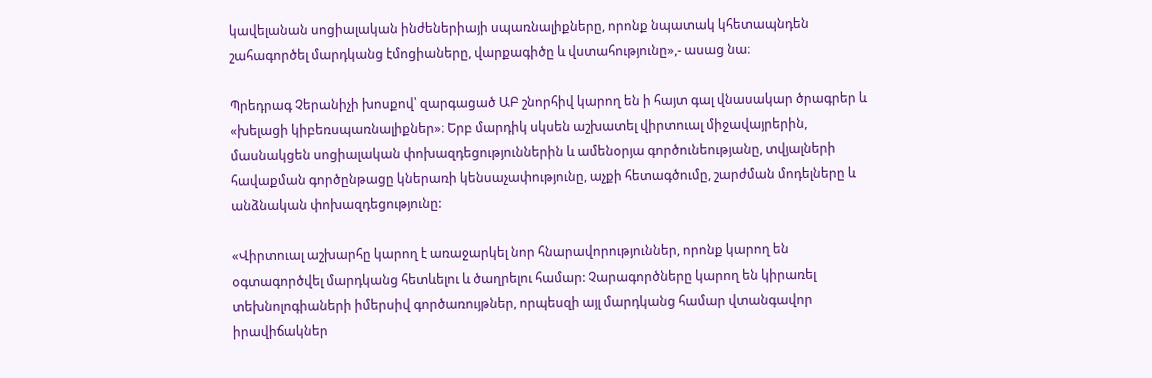կավելանան սոցիալական ինժեներիայի սպառնալիքները, որոնք նպատակ կհետապնդեն շահագործել մարդկանց էմոցիաները, վարքագիծը և վստահությունը»,- ասաց նա։

Պրեդրագ Չերանիչի խոսքով՝ զարգացած ԱԲ շնորհիվ կարող են ի հայտ գալ վնասակար ծրագրեր և «խելացի կիբեռսպառնալիքներ»։ Երբ մարդիկ սկսեն աշխատել վիրտուալ միջավայրերին, մասնակցեն սոցիալական փոխազդեցություններին և ամենօրյա գործունեությանը, տվյալների հավաքման գործընթացը կներառի կենսաչափությունը, աչքի հետագծումը, շարժման մոդելները և անձնական փոխազդեցությունը:

«Վիրտուալ աշխարհը կարող է առաջարկել նոր հնարավորություններ, որոնք կարող են օգտագործվել մարդկանց հետևելու և ծաղրելու համար: Չարագործները կարող են կիրառել տեխնոլոգիաների իմերսիվ գործառույթներ, որպեսզի այլ մարդկանց համար վտանգավոր իրավիճակներ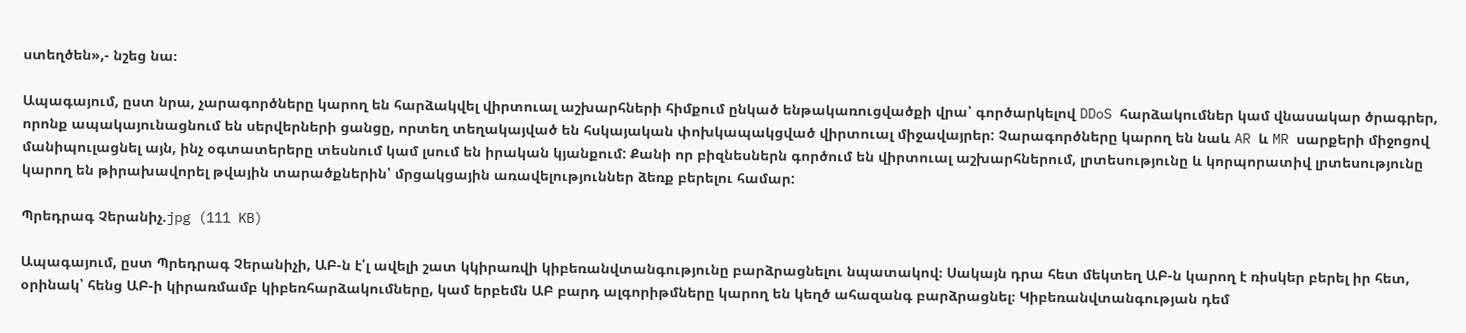ստեղծեն»,- նշեց նա։

Ապագայում, ըստ նրա, չարագործները կարող են հարձակվել վիրտուալ աշխարհների հիմքում ընկած ենթակառուցվածքի վրա՝ գործարկելով DDoS հարձակումներ կամ վնասակար ծրագրեր, որոնք ապակայունացնում են սերվերների ցանցը, որտեղ տեղակայված են հսկայական փոխկապակցված վիրտուալ միջավայրեր: Չարագործները կարող են նաև AR և MR սարքերի միջոցով մանիպուլացնել այն, ինչ օգտատերերը տեսնում կամ լսում են իրական կյանքում: Քանի որ բիզնեսներն գործում են վիրտուալ աշխարհներում, լրտեսությունը և կորպորատիվ լրտեսությունը կարող են թիրախավորել թվային տարածքներին՝ մրցակցային առավելություններ ձեռք բերելու համար:

Պրեդրագ Չերանիչ.jpg (111 KB)

Ապագայում, ըստ Պրեդրագ Չերանիչի, ԱԲ-ն է՛լ ավելի շատ կկիրառվի կիբեռանվտանգությունը բարձրացնելու նպատակով։ Սակայն դրա հետ մեկտեղ ԱԲ-ն կարող է ռիսկեր բերել իր հետ, օրինակ՝ հենց ԱԲ-ի կիրառմամբ կիբեռհարձակումները, կամ երբեմն ԱԲ բարդ ալգորիթմները կարող են կեղծ ահազանգ բարձրացնել։ Կիբեռանվտանգության դեմ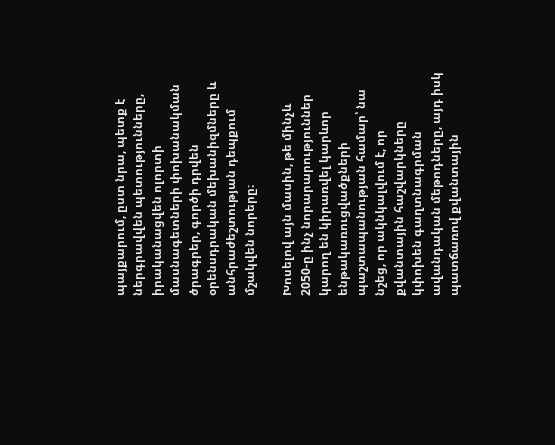պայքարում, ըստ նրա, պետք է ներգրավվեն պետությունները, իրականացվեն ոլորտի մասնագետների փոխանակման ծրագրեր, գործի դրվեն օրենսդրական մեխանիզմները և անհրաժեշտության դեպքում մշակվեն նորերը։

Խոսելով այն մասին, թե մինչև 2050-ը ինչ նորարարություններ կարող են կիրառվել կարևոր ենթակառուցվածքների պաշտապանության համար՝ նա նշեց, որ ակնկալվում է, որ քվանտային հաշվարկները կփոխեն գաղտնագրման ավանդական մեթոդները, այդ իսկ պատճառով քվանտային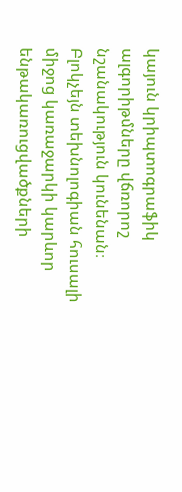կայուն կրիպտոգրաֆիկ ալգորիթմները վճռորոշ նշանակություն կունենան։ Բլոկչեյն տեխնոլոգիան հուսալի միջոց կառաջարկի կարևոր ենթակառուցվածքների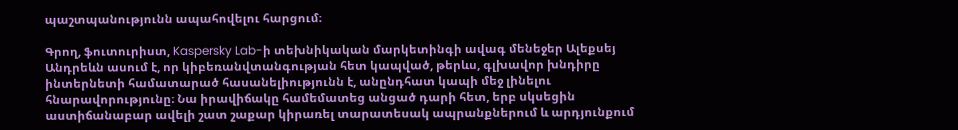պաշտպանությունն ապահովելու հարցում։

Գրող, ֆուտուրիստ, Kaspersky Lab-ի տեխնիկական մարկետինգի ավագ մենեջեր Ալեքսեյ Անդրեևն ասում է, որ կիբեռանվտանգության հետ կապված, թերևս, գլխավոր խնդիրը ինտերնետի համատարած հասանելիությունն է, անընդհատ կապի մեջ լինելու հնարավորությունը։ Նա իրավիճակը համեմատեց անցած դարի հետ, երբ սկսեցին աստիճանաբար ավելի շատ շաքար կիրառել տարատեսակ ապրանքներում և արդյունքում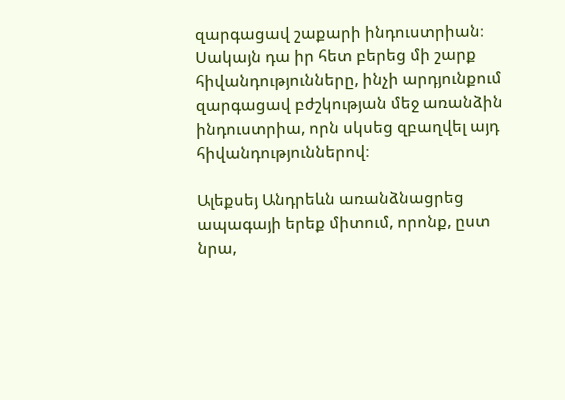զարգացավ շաքարի ինդուստրիան։ Սակայն դա իր հետ բերեց մի շարք հիվանդությունները, ինչի արդյունքում զարգացավ բժշկության մեջ առանձին ինդուստրիա, որն սկսեց զբաղվել այդ հիվանդություններով։

Ալեքսեյ Անդրեևն առանձնացրեց ապագայի երեք միտում, որոնք, ըստ նրա,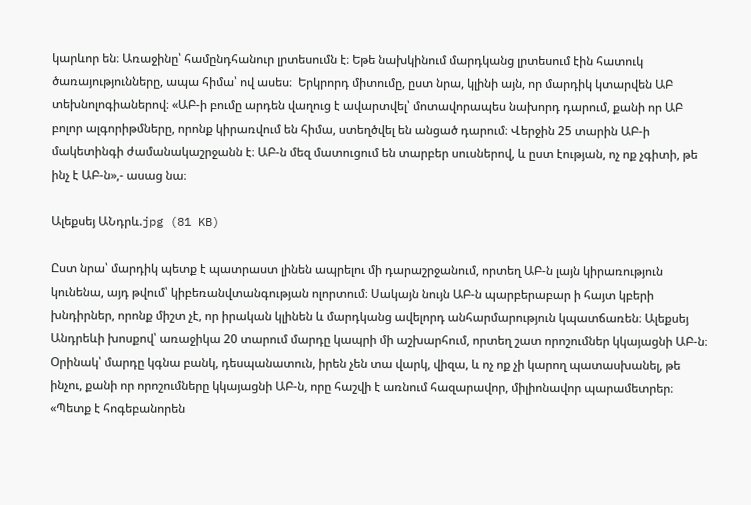կարևոր են։ Առաջինը՝ համընդհանուր լրտեսումն է։ Եթե նախկինում մարդկանց լրտեսում էին հատուկ ծառայությունները, ապա հիմա՝ ով ասես։  Երկրորդ միտումը, ըստ նրա, կլինի այն, որ մարդիկ կտարվեն ԱԲ տեխնոլոգիաներով։ «ԱԲ-ի բումը արդեն վաղուց է ավարտվել՝ մոտավորապես նախորդ դարում, քանի որ ԱԲ բոլոր ալգորիթմները, որոնք կիրառվում են հիմա, ստեղծվել են անցած դարում։ Վերջին 25 տարին ԱԲ-ի մակետինգի ժամանակաշրջանն է։ ԱԲ-ն մեզ մատուցում են տարբեր սուսներով, և ըստ էության, ոչ ոք չգիտի, թե ինչ է ԱԲ-ն»,- ասաց նա։

Ալեքսեյ ԱՆդրև.jpg (81 KB)

Ըստ նրա՝ մարդիկ պետք է պատրաստ լինեն ապրելու մի դարաշրջանում, որտեղ ԱԲ-ն լայն կիրառություն կունենա, այդ թվում՝ կիբեռանվտանգության ոլորտում։ Սակայն նույն ԱԲ-ն պարբերաբար ի հայտ կբերի խնդիրներ, որոնք միշտ չէ, որ իրական կլինեն և մարդկանց ավելորդ անհարմարություն կպատճառեն։ Ալեքսեյ Անդրեևի խոսքով՝ առաջիկա 20 տարում մարդը կապրի մի աշխարհում, որտեղ շատ որոշումներ կկայացնի ԱԲ-ն։ Օրինակ՝ մարդը կգնա բանկ, դեսպանատուն, իրեն չեն տա վարկ, վիզա, և ոչ ոք չի կարող պատասխանել, թե ինչու, քանի որ որոշումները կկայացնի ԱԲ-ն, որը հաշվի է առնում հազարավոր, միլիոնավոր պարամետրեր։ «Պետք է հոգեբանորեն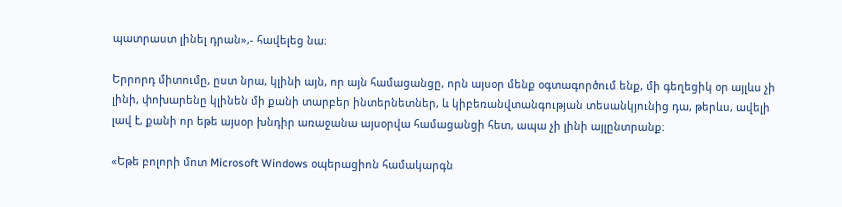պատրաստ լինել դրան»,- հավելեց նա։

Երրորդ միտումը, ըստ նրա, կլինի այն, որ այն համացանցը, որն այսօր մենք օգտագործում ենք, մի գեղեցիկ օր այլևս չի լինի, փոխարենը կլինեն մի քանի տարբեր ինտերնետներ, և կիբեռանվտանգության տեսանկյունից դա, թերևս, ավելի լավ է, քանի որ եթե այսօր խնդիր առաջանա այսօրվա համացանցի հետ, ապա չի լինի այլընտրանք։

«Եթե բոլորի մոտ Microsoft Windows օպերացիոն համակարգն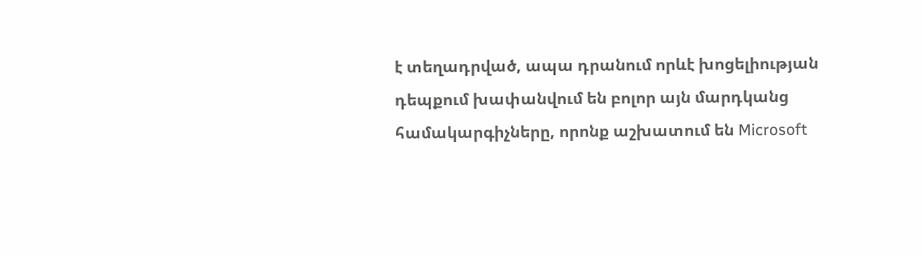է տեղադրված, ապա դրանում որևէ խոցելիության դեպքում խափանվում են բոլոր այն մարդկանց համակարգիչները, որոնք աշխատում են Microsoft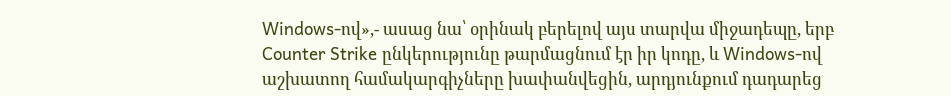Windows-ով»,- ասաց նա՝ օրինակ բերելով այս տարվա միջադեպը, երբ Counter Strike ընկերությունը թարմացնում էր իր կոդը, և Windows-ով աշխատող համակարգիչները խափանվեցին, արդյունքում դադարեց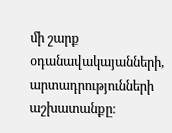մի շարք օդանավակայանների, արտադրությունների աշխատանքը։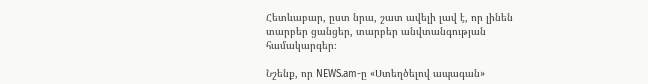Հետևաբար, ըստ նրա, շատ ավելի լավ է, որ լինեն տարբեր ցանցեր, տարբեր անվտանգության համակարգեր։

Նշենք, որ NEWS.am-ը «Ստեղծելով ապագան»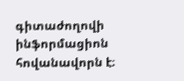գիտաժողովի ինֆորմացիոն հովանավորն է։